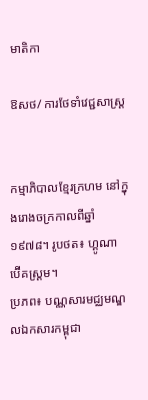មាតិកា

ឱសថ/ ការថែទាំវេជ្ជសាស្រ្ត


កម្មាភិបាលខ្មែរក្រហម នៅក្នុងរោងចក្រកាលពីឆ្នាំ១៩៧៨។ រូបថត៖ ហ្គូណា ប៊ើគស្ត្រម។
ប្រភព៖ បណ្ណសារមជ្ឈមណ្ឌលឯកសារកម្ពុជា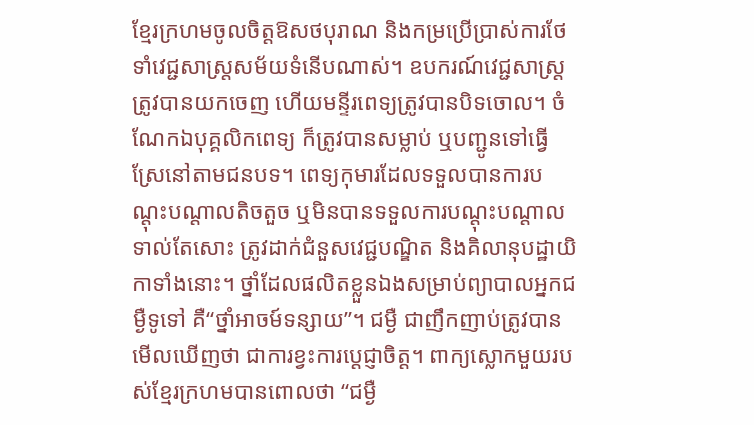ខ្មែរក្រហមចូលចិត្តឱសថបុរាណ និងកម្រប្រើប្រាស់ការថែទាំវេជ្ជសាស្រ្តសម័យទំនើបណាស់។ ឧបករណ៍វេជ្ជសាស្ត្រត្រូវបានយកចេញ ហើយមន្ទីរពេទ្យត្រូវបានបិទចោល។ ចំណែកឯបុគ្គលិកពេទ្យ ក៏ត្រូវបានសម្លាប់ ឬបញ្ជូនទៅធ្វើស្រែនៅតាមជនបទ។ ពេទ្យកុមារដែលទទួលបានការបណ្ដុះបណ្ដាលតិចតួច ឬមិនបានទទួលការបណ្ដុះបណ្ដាលទាល់តែសោះ ត្រូវដាក់ជំនួសវេជ្ជបណ្ឌិត និងគិលានុបដ្ឋាយិកាទាំងនោះ។ ថ្នាំដែលផលិតខ្លួនឯងសម្រាប់ព្យាបាលអ្នកជម្ងឺទូទៅ គឺ“ថ្នាំអាចម៍ទន្សាយ”។ ជម្ងឺ ជាញឹកញាប់ត្រូវបានមើលឃើញថា ជាការខ្វះការប្ដេជ្ញាចិត្ត។ ពាក្យស្លោកមួយរបស់ខ្មែរក្រហមបានពោលថា “ជម្ងឺ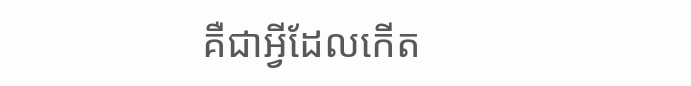គឺជាអ្វីដែលកើត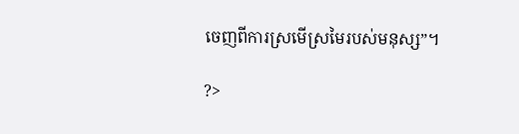ចេញពីការស្រមើស្រមៃរបស់មនុស្ស”។

?>